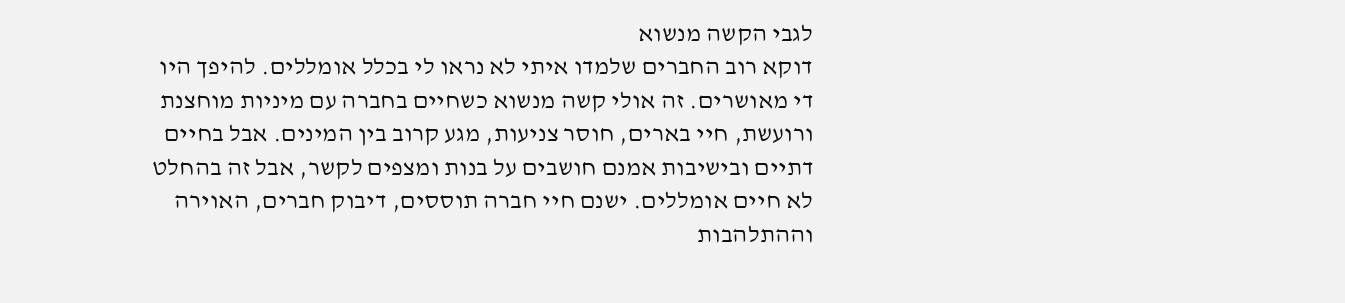לגבי הקשה מנשוא
דוקא רוב החברים שלמדו איתי לא נראו לי בכלל אומללים. להיפך היו די מאושרים. זה אולי קשה מנשוא כשחיים בחברה עם מיניות מוחצנת ורועשת, חיי בארים, חוסר צניעות, מגע קרוב בין המינים. אבל בחיים דתיים ובישיבות אמנם חושבים על בנות ומצפים לקשר, אבל זה בהחלט לא חיים אומללים. ישנם חיי חברה תוססים, דיבוק חברים, האוירה וההתלהבות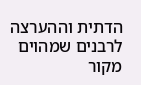הדתית וההערצה לרבנים שמהוים מקור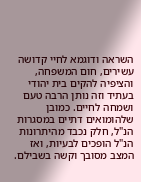השראה ודוגמא לחיי קדושה עשירים, חום המשפחה, והציפיה להקים בית יהודי בעתיד וזה נותן הרבה טעם ושמחה לחיים. כמובן שלהומואים דתיים במסגרות הנ"ל, חלק נכבד מהיתרונות הנ"ל הופכים לבעיות, ואז המצב מסובך וקשה בשבילם.